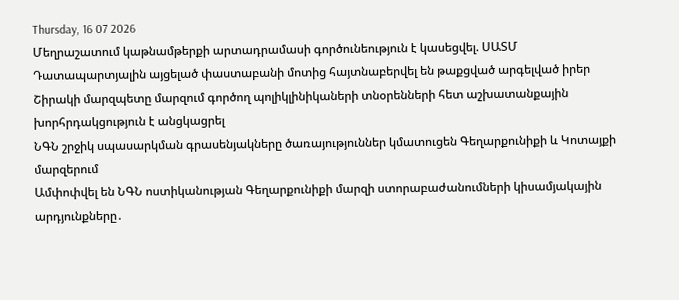Thursday, 16 07 2026
Մեղրաշատում կաթնամթերքի արտադրամասի գործունեություն է կասեցվել. ՍԱՏՄ
Դատապարտյալին այցելած փաստաբանի մոտից հայտնաբերվել են թաքցված արգելված իրեր
Շիրակի մարզպետը մարզում գործող պոլիկլինիկաների տնօրենների հետ աշխատանքային խորհրդակցություն է անցկացրել
ՆԳՆ շրջիկ սպասարկման գրասենյակները ծառայություններ կմատուցեն Գեղարքունիքի և Կոտայքի մարզերում
Ամփոփվել են ՆԳՆ ոստիկանության Գեղարքունիքի մարզի ստորաբաժանումների կիսամյակային արդյունքները․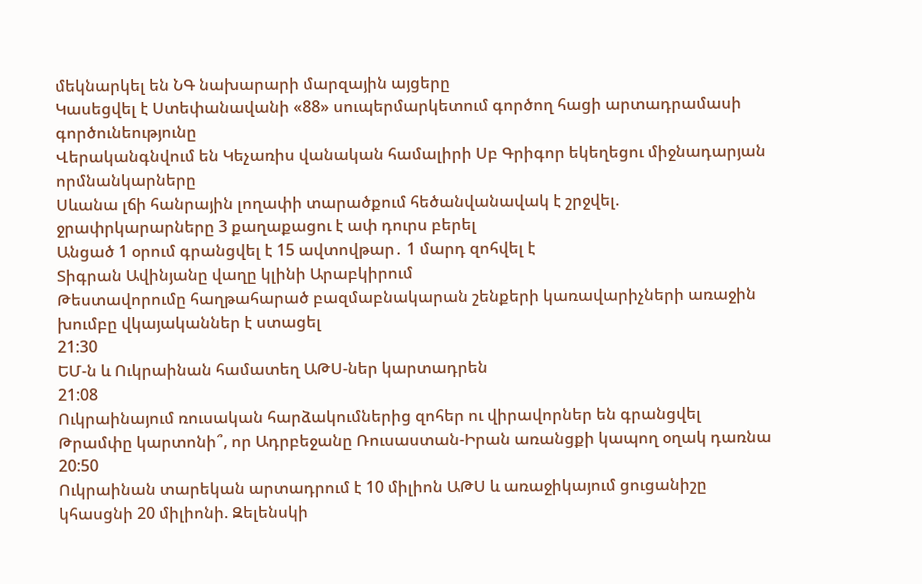մեկնարկել են ՆԳ նախարարի մարզային այցերը
Կասեցվել է Ստեփանավանի «88» սուպերմարկետում գործող հացի արտադրամասի գործունեությունը
Վերականգնվում են Կեչառիս վանական համալիրի Սբ Գրիգոր եկեղեցու միջնադարյան որմնանկարները
Սևանա լճի հանրային լողափի տարածքում հեծանվանավակ է շրջվել. ջրափրկարարները 3 քաղաքացու է ափ դուրս բերել
Անցած 1 օրում գրանցվել է 15 ավտովթար․ 1 մարդ զոհվել է
Տիգրան Ավինյանը վաղը կլինի Արաբկիրում
Թեստավորումը հաղթահարած բազմաբնակարան շենքերի կառավարիչների առաջին խումբը վկայականներ է ստացել
21:30
ԵՄ-ն և Ուկրաինան համատեղ ԱԹՍ-ներ կարտադրեն
21:08
Ուկրաինայում ռուսական հարձակումներից զոհեր ու վիրավորներ են գրանցվել
Թրամփը կարտոնի՞, որ Ադրբեջանը Ռուսաստան-Իրան առանցքի կապող օղակ դառնա
20:50
Ուկրաինան տարեկան արտադրում է 10 միլիոն ԱԹՍ և առաջիկայում ցուցանիշը կհասցնի 20 միլիոնի. Զելենսկի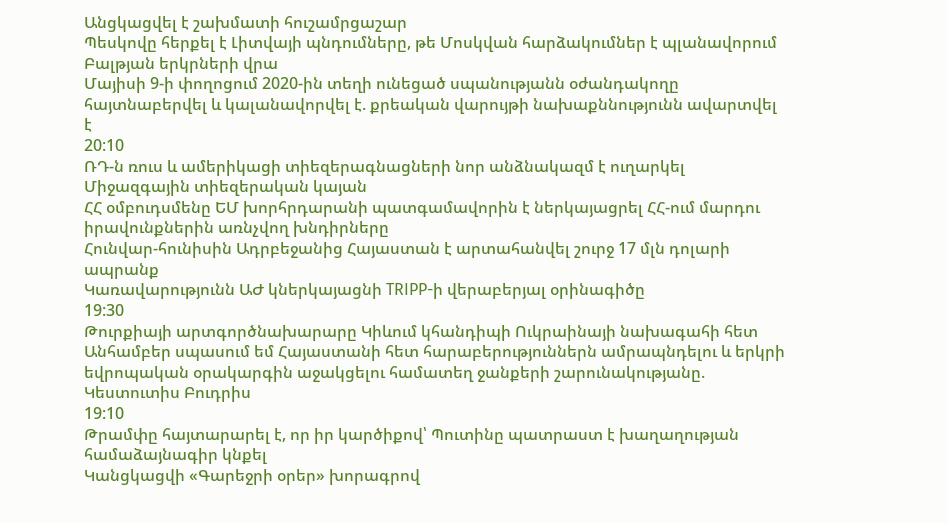Անցկացվել է շախմատի հուշամրցաշար
Պեսկովը հերքել է Լիտվայի պնդումները, թե Մոսկվան հարձակումներ է պլանավորում Բալթյան երկրների վրա
Մայիսի 9-ի փողոցում 2020-ին տեղի ունեցած սպանությանն օժանդակողը հայտնաբերվել և կալանավորվել է. քրեական վարույթի նախաքննությունն ավարտվել է
20:10
ՌԴ-ն ռուս և ամերիկացի տիեզերագնացների նոր անձնակազմ է ուղարկել Միջազգային տիեզերական կայան
ՀՀ օմբուդսմենը ԵՄ խորհրդարանի պատգամավորին է ներկայացրել ՀՀ-ում մարդու իրավունքներին առնչվող խնդիրները
Հունվար-հունիսին Ադրբեջանից Հայաստան է արտահանվել շուրջ 17 մլն դոլարի ապրանք
Կառավարությունն ԱԺ կներկայացնի TRIPP-ի վերաբերյալ օրինագիծը
19:30
Թուրքիայի արտգործնախարարը Կիևում կհանդիպի Ուկրաինայի նախագահի հետ
Անհամբեր սպասում եմ Հայաստանի հետ հարաբերություններն ամրապնդելու և երկրի եվրոպական օրակարգին աջակցելու համատեղ ջանքերի շարունակությանը. Կեստուտիս Բուդրիս
19:10
Թրամփը հայտարարել է, որ իր կարծիքով՝ Պուտինը պատրաստ է խաղաղության համաձայնագիր կնքել
Կանցկացվի «Գարեջրի օրեր» խորագրով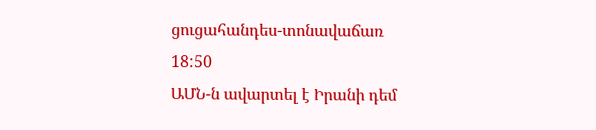ցուցահանդես-տոնավաճառ
18:50
ԱՄՆ-ն ավարտել է Իրանի դեմ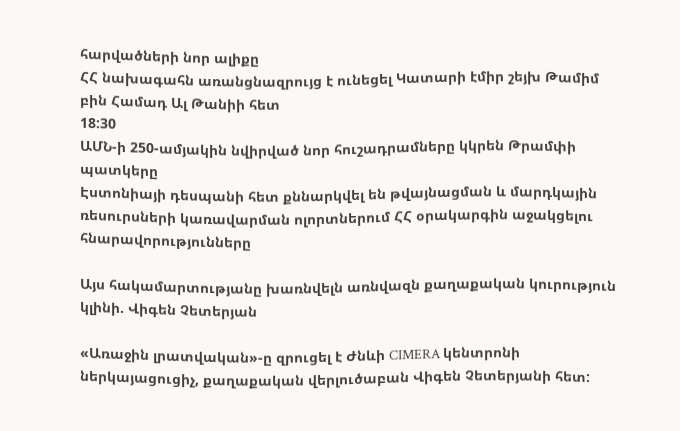հարվածների նոր ալիքը
ՀՀ նախագահն առանցնազրույց է ունեցել Կատարի էմիր շեյխ Թամիմ բին Համադ Ալ Թանիի հետ
18:30
ԱՄՆ-ի 250-ամյակին նվիրված նոր հուշադրամները կկրեն Թրամփի պատկերը
Էստոնիայի դեսպանի հետ քննարկվել են թվայնացման և մարդկային ռեսուրսների կառավարման ոլորտներում ՀՀ օրակարգին աջակցելու հնարավորությունները

Այս հակամարտությանը խառնվելն առնվազն քաղաքական կուրություն կլինի. Վիգեն Չետերյան

«Առաջին լրատվական»-ը զրուցել է Ժնևի CIMERA կենտրոնի ներկայացուցիչ, քաղաքական վերլուծաբան Վիգեն Չետերյանի հետ: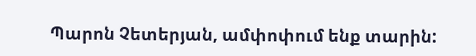Պարոն Չետերյան, ամփոփում ենք տարին: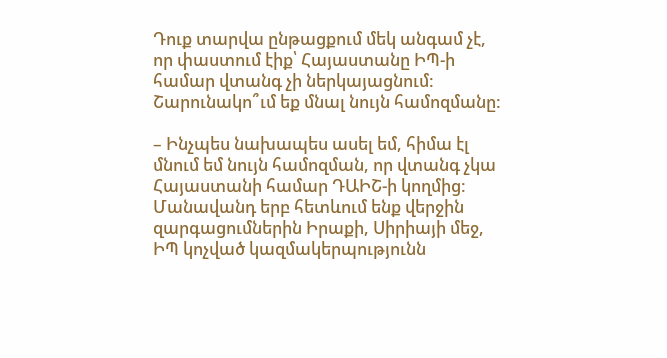Դուք տարվա ընթացքում մեկ անգամ չէ, որ փաստում էիք՝ Հայաստանը ԻՊ-ի համար վտանգ չի ներկայացնում: Շարունակո՞ւմ եք մնալ նույն համոզմանը:

– Ինչպես նախապես ասել եմ, հիմա էլ մնում եմ նույն համոզման, որ վտանգ չկա Հայաստանի համար ԴԱԻՇ-ի կողմից: Մանավանդ երբ հետևում ենք վերջին զարգացումներին Իրաքի, Սիրիայի մեջ, ԻՊ կոչված կազմակերպությունն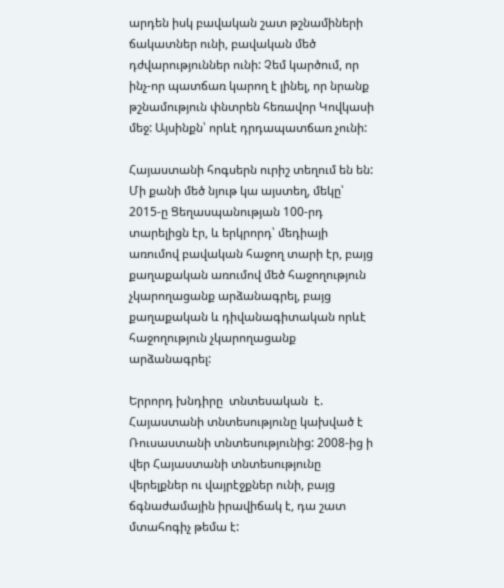արդեն իսկ բավական շատ թշնամիների ճակատներ ունի, բավական մեծ դժվարություններ ունի: Չեմ կարծում, որ ինչ-որ պատճառ կարող է լինել, որ նրանք թշնամություն փնտրեն հեռավոր Կովկասի մեջ: Այսինքն՝ որևէ դրդապատճառ չունի:

Հայաստանի հոգսերն ուրիշ տեղում են են: Մի քանի մեծ նյութ կա այստեղ, մեկը՝ 2015-ը Ցեղասպանության 100-րդ տարելիցն էր, և երկրորդ՝ մեդիայի առումով բավական հաջող տարի էր, բայց քաղաքական առումով մեծ հաջողություն չկարողացանք արձանագրել, բայց քաղաքական և դիվանագիտական որևէ հաջողություն չկարողացանք արձանագրել:

Երրորդ խնդիրը  տնտեսական  է. Հայաստանի տնտեսությունը կախված է Ռուսաստանի տնտեսությունից: 2008-ից ի վեր Հայաստանի տնտեսությունը վերելքներ ու վայրէջքներ ունի, բայց ճգնաժամային իրավիճակ է, դա շատ մտահոգիչ թեմա է: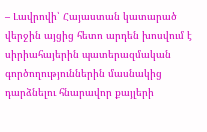– Լավրովի՝ Հայաստան կատարած վերջին այցից հետո արդեն խոսվում է սիրիահայերին պատերազմական գործողություններին մասնակից դարձնելու հնարավոր քայլերի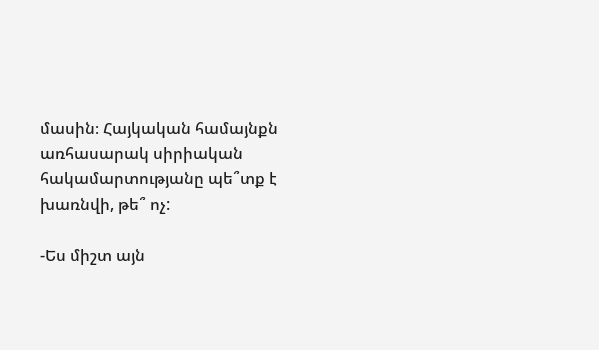մասին։ Հայկական համայնքն առհասարակ սիրիական հակամարտությանը պե՞տք է խառնվի, թե՞ ոչ:

-Ես միշտ այն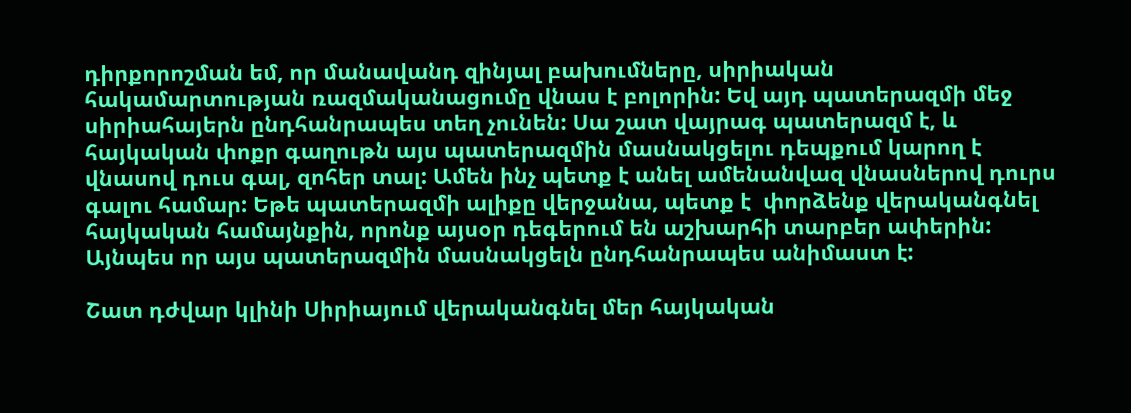դիրքորոշման եմ, որ մանավանդ զինյալ բախումները, սիրիական հակամարտության ռազմականացումը վնաս է բոլորին: Եվ այդ պատերազմի մեջ սիրիահայերն ընդհանրապես տեղ չունեն: Սա շատ վայրագ պատերազմ է, և հայկական փոքր գաղութն այս պատերազմին մասնակցելու դեպքում կարող է վնասով դուս գալ, զոհեր տալ: Ամեն ինչ պետք է անել ամենանվազ վնասներով դուրս գալու համար: Եթե պատերազմի ալիքը վերջանա, պետք է  փորձենք վերականգնել հայկական համայնքին, որոնք այսօր դեգերում են աշխարհի տարբեր ափերին: Այնպես որ այս պատերազմին մասնակցելն ընդհանրապես անիմաստ է:

Շատ դժվար կլինի Սիրիայում վերականգնել մեր հայկական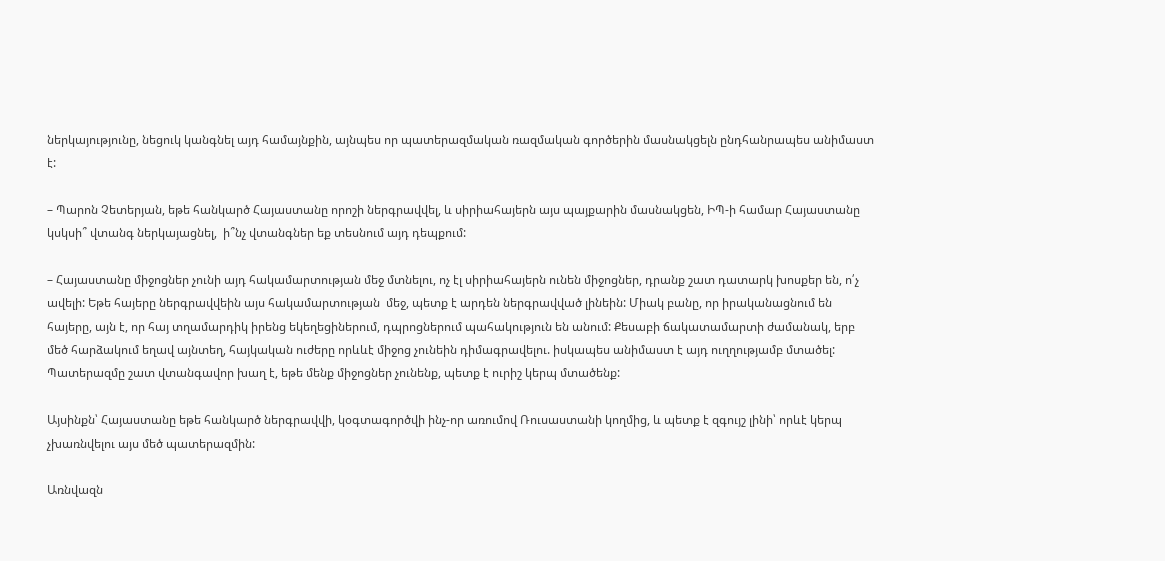ներկայությունը, նեցուկ կանգնել այդ համայնքին, այնպես որ պատերազմական ռազմական գործերին մասնակցելն ընդհանրապես անիմաստ է:

– Պարոն Չետերյան, եթե հանկարծ Հայաստանը որոշի ներգրավվել, և սիրիահայերն այս պայքարին մասնակցեն, ԻՊ-ի համար Հայաստանը կսկսի՞ վտանգ ներկայացնել,  ի՞նչ վտանգներ եք տեսնում այդ դեպքում:

– Հայաստանը միջոցներ չունի այդ հակամարտության մեջ մտնելու, ոչ էլ սիրիահայերն ունեն միջոցներ, դրանք շատ դատարկ խոսքեր են, ո՛չ ավելի: Եթե հայերը ներգրավվեին այս հակամարտության  մեջ, պետք է արդեն ներգրավված լինեին: Միակ բանը, որ իրականացնում են հայերը, այն է, որ հայ տղամարդիկ իրենց եկեղեցիներում, դպրոցներում պահակություն են անում: Քեսաբի ճակատամարտի ժամանակ, երբ մեծ հարձակում եղավ այնտեղ, հայկական ուժերը որևևէ միջոց չունեին դիմագրավելու. իսկապես անիմաստ է այդ ուղղությամբ մտածել: Պատերազմը շատ վտանգավոր խաղ է, եթե մենք միջոցներ չունենք, պետք է ուրիշ կերպ մտածենք:

Այսինքն՝ Հայաստանը եթե հանկարծ ներգրավվի, կօգտագործվի ինչ-որ առումով Ռուսաստանի կողմից, և պետք է զգույշ լինի՝ որևէ կերպ չխառնվելու այս մեծ պատերազմին:

Առնվազն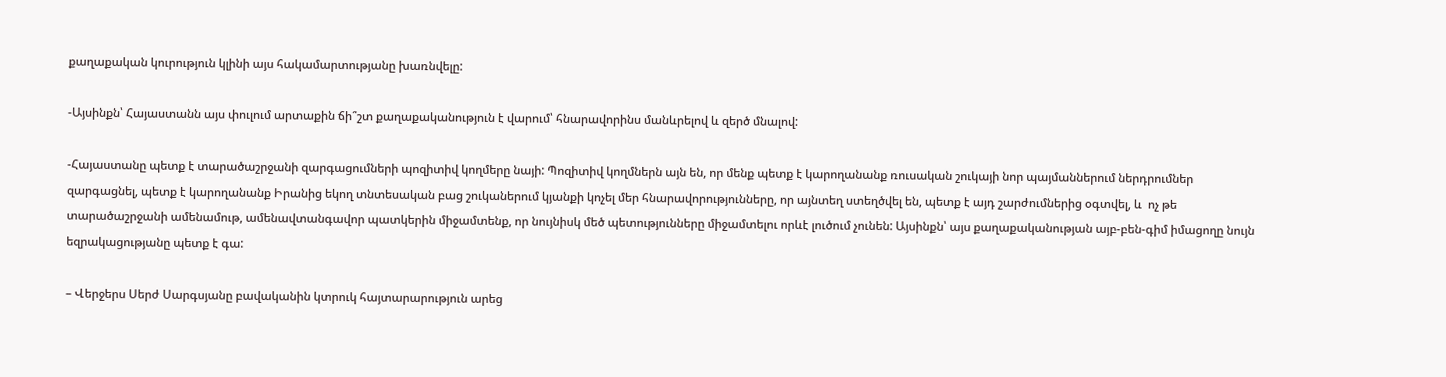քաղաքական կուրություն կլինի այս հակամարտությանը խառնվելը:

-Այսինքն՝ Հայաստանն այս փուլում արտաքին ճի՞շտ քաղաքականություն է վարում՝ հնարավորինս մանևրելով և զերծ մնալով:

-Հայաստանը պետք է տարածաշրջանի զարգացումների պոզիտիվ կողմերը նայի: Պոզիտիվ կողմներն այն են, որ մենք պետք է կարողանանք ռուսական շուկայի նոր պայմաններում ներդրումներ զարգացնել, պետք է կարողանանք Իրանից եկող տնտեսական բաց շուկաներում կյանքի կոչել մեր հնարավորությունները, որ այնտեղ ստեղծվել են, պետք է այդ շարժումներից օգտվել, և  ոչ թե տարածաշրջանի ամենամութ, ամենավտանգավոր պատկերին միջամտենք, որ նույնիսկ մեծ պետությունները միջամտելու որևէ լուծում չունեն: Այսինքն՝ այս քաղաքականության այբ-բեն-գիմ իմացողը նույն եզրակացությանը պետք է գա:

– Վերջերս Սերժ Սարգսյանը բավականին կտրուկ հայտարարություն արեց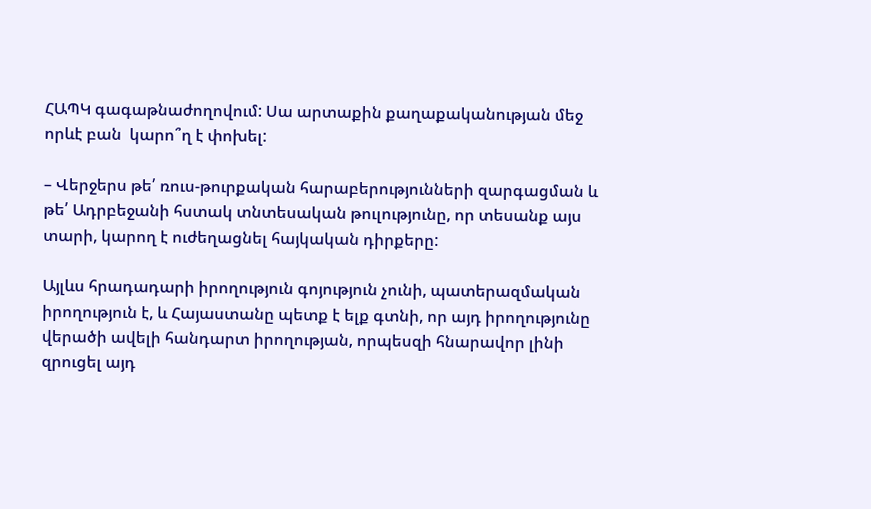ՀԱՊԿ գագաթնաժողովում: Սա արտաքին քաղաքականության մեջ որևէ բան  կարո՞ղ է փոխել:

– Վերջերս թե՛ ռուս-թուրքական հարաբերությունների զարգացման և թե՛ Ադրբեջանի հստակ տնտեսական թուլությունը, որ տեսանք այս տարի, կարող է ուժեղացնել հայկական դիրքերը:

Այլևս հրադադարի իրողություն գոյություն չունի, պատերազմական իրողություն է, և Հայաստանը պետք է ելք գտնի, որ այդ իրողությունը վերածի ավելի հանդարտ իրողության, որպեսզի հնարավոր լինի զրուցել այդ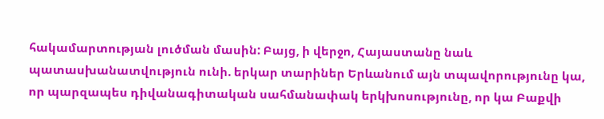հակամարտության լուծման մասին: Բայց, ի վերջո, Հայաստանը նաև պատասխանատվություն ունի. երկար տարիներ Երևանում այն տպավորությունը կա, որ պարզապես դիվանագիտական սահմանափակ երկխոսությունը, որ կա Բաքվի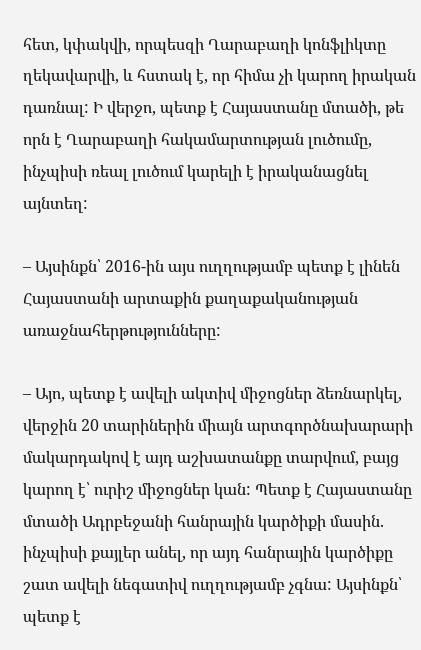հետ, կփակվի, որպեսզի Ղարաբաղի կոնֆլիկտը ղեկավարվի, և հստակ է, որ հիմա չի կարող իրական դառնալ: Ի վերջո, պետք է Հայաստանը մտածի, թե որն է Ղարաբաղի հակամարտության լուծումը, ինչպիսի ռեալ լուծում կարելի է իրականացնել այնտեղ:

– Այսինքն՝ 2016-ին այս ուղղությամբ պետք է լինեն Հայաստանի արտաքին քաղաքականության առաջնահերթությունները:

– Այո, պետք է ավելի ակտիվ միջոցներ ձեռնարկել, վերջին 20 տարիներին միայն արտգործնախարարի մակարդակով է այդ աշխատանքը տարվում, բայց կարող է՝ ուրիշ միջոցներ կան: Պետք է Հայաստանը մտածի Ադրբեջանի հանրային կարծիքի մասին. ինչպիսի քայլեր անել, որ այդ հանրային կարծիքը շատ ավելի նեգատիվ ուղղությամբ չգնա: Այսինքն՝ պետք է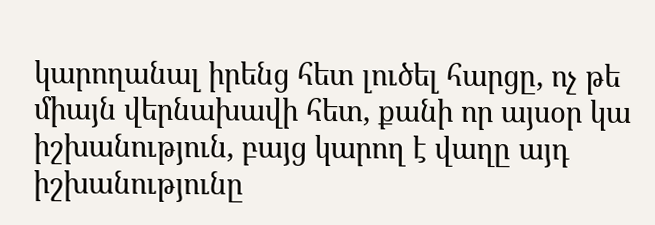կարողանալ իրենց հետ լուծել հարցը, ոչ թե միայն վերնախավի հետ, քանի որ այսօր կա իշխանություն, բայց կարող է վաղը այդ իշխանությունը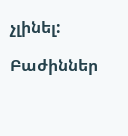չլինել:

Բաժիններ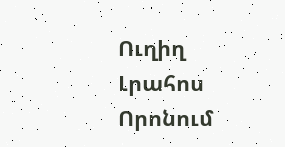Ուղիղ
Լրահոս
Որոնում